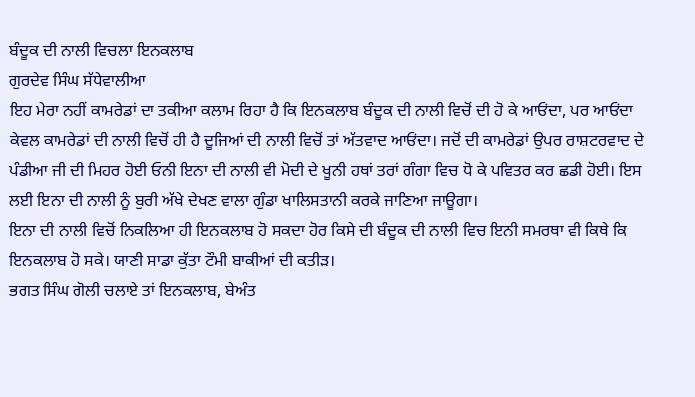ਬੰਦੂਕ ਦੀ ਨਾਲੀ ਵਿਚਲਾ ਇਨਕਲਾਬ
ਗੁਰਦੇਵ ਸਿੰਘ ਸੱਧੇਵਾਲੀਆ
ਇਹ ਮੇਰਾ ਨਹੀਂ ਕਾਮਰੇਡਾਂ ਦਾ ਤਕੀਆ ਕਲਾਮ ਰਿਹਾ ਹੈ ਕਿ ਇਨਕਲਾਬ ਬੰਦੂਕ ਦੀ ਨਾਲੀ ਵਿਚੋਂ ਦੀ ਹੋ ਕੇ ਆਓਂਦਾ, ਪਰ ਆਓਂਦਾ ਕੇਵਲ ਕਾਮਰੇਡਾਂ ਦੀ ਨਾਲੀ ਵਿਚੋਂ ਹੀ ਹੈ ਦੂਜਿਆਂ ਦੀ ਨਾਲੀ ਵਿਚੋਂ ਤਾਂ ਅੱਤਵਾਦ ਆਓਂਦਾ। ਜਦੋਂ ਦੀ ਕਾਮਰੇਡਾਂ ਉਪਰ ਰਾਸ਼ਟਰਵਾਦ ਦੇ ਪੰਡੀਆ ਜੀ ਦੀ ਮਿਹਰ ਹੋਈ ਓਨੀ ਇਨਾ ਦੀ ਨਾਲੀ ਵੀ ਮੋਦੀ ਦੇ ਖੂਨੀ ਹਥਾਂ ਤਰਾਂ ਗੰਗਾ ਵਿਚ ਧੋ ਕੇ ਪਵਿਤਰ ਕਰ ਛਡੀ ਹੋਈ। ਇਸ ਲਈ ਇਨਾ ਦੀ ਨਾਲੀ ਨੂੰ ਬੁਰੀ ਅੱਖੇ ਦੇਖਣ ਵਾਲਾ ਗੁੰਡਾ ਖਾਲਿਸਤਾਨੀ ਕਰਕੇ ਜਾਣਿਆ ਜਾਊਗਾ।
ਇਨਾ ਦੀ ਨਾਲੀ ਵਿਚੋਂ ਨਿਕਲਿਆ ਹੀ ਇਨਕਲਾਬ ਹੋ ਸਕਦਾ ਹੋਰ ਕਿਸੇ ਦੀ ਬੰਦੂਕ ਦੀ ਨਾਲੀ ਵਿਚ ਇਨੀ ਸਮਰਥਾ ਵੀ ਕਿਥੇ ਕਿ ਇਨਕਲਾਬ ਹੋ ਸਕੇ। ਯਾਣੀ ਸਾਡਾ ਕੁੱਤਾ ਟੌਮੀ ਬਾਕੀਆਂ ਦੀ ਕਤੀੜ।
ਭਗਤ ਸਿੰਘ ਗੋਲੀ ਚਲਾਏ ਤਾਂ ਇਨਕਲਾਬ, ਬੇਅੰਤ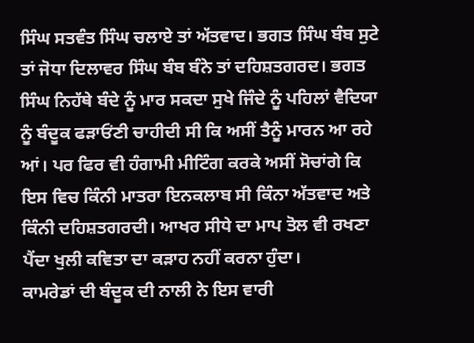ਸਿੰਘ ਸਤਵੰਤ ਸਿੰਘ ਚਲਾਏ ਤਾਂ ਅੱਤਵਾਦ। ਭਗਤ ਸਿੰਘ ਬੰਬ ਸੁਟੇ ਤਾਂ ਜੋਧਾ ਦਿਲਾਵਰ ਸਿੰਘ ਬੰਬ ਬੰਨੇ ਤਾਂ ਦਹਿਸ਼ਤਗਰਦ। ਭਗਤ ਸਿੰਘ ਨਿਹੱਥੇ ਬੰਦੇ ਨੂੰ ਮਾਰ ਸਕਦਾ ਸੁਖੇ ਜਿੰਦੇ ਨੂੰ ਪਹਿਲਾਂ ਵੈਦਿਯਾ ਨੂੰ ਬੰਦੂਕ ਫੜਾਓਂਣੀ ਚਾਹੀਦੀ ਸੀ ਕਿ ਅਸੀਂ ਤੈਨੂੰ ਮਾਰਨ ਆ ਰਹੇ ਆਂ। ਪਰ ਫਿਰ ਵੀ ਹੰਗਾਮੀ ਮੀਟਿੰਗ ਕਰਕੇ ਅਸੀਂ ਸੋਚਾਂਗੇ ਕਿ ਇਸ ਵਿਚ ਕਿੰਨੀ ਮਾਤਰਾ ਇਨਕਲਾਬ ਸੀ ਕਿੰਨਾ ਅੱਤਵਾਦ ਅਤੇ ਕਿੰਨੀ ਦਹਿਸ਼ਤਗਰਦੀ। ਆਖਰ ਸੀਧੇ ਦਾ ਮਾਪ ਤੋਲ ਵੀ ਰਖਣਾ ਪੈਂਦਾ ਖੁਲੀ ਕਵਿਤਾ ਦਾ ਕੜਾਹ ਨਹੀਂ ਕਰਨਾ ਹੁੰਦਾ।
ਕਾਮਰੇਡਾਂ ਦੀ ਬੰਦੂਕ ਦੀ ਨਾਲੀ ਨੇ ਇਸ ਵਾਰੀ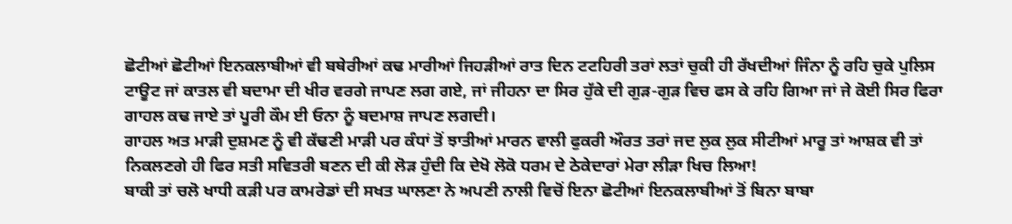ਛੋਟੀਆਂ ਛੋਟੀਆਂ ਇਨਕਲਾਬੀਆਂ ਵੀ ਬਥੇਰੀਆਂ ਕਢ ਮਾਰੀਆਂ ਜਿਹੜੀਆਂ ਰਾਤ ਦਿਨ ਟਟਹਿਰੀ ਤਰਾਂ ਲਤਾਂ ਚੁਕੀ ਹੀ ਰੱਖਦੀਆਂ ਜਿੰਨਾ ਨੂੰ ਰਹਿ ਚੁਕੇ ਪੁਲਿਸ ਟਾਊਟ ਜਾਂ ਕਾਤਲ ਵੀ ਬਦਾਮਾ ਦੀ ਖੀਰ ਵਰਗੇ ਜਾਪਣ ਲਗ ਗਏ, ਜਾਂ ਜੀਹਨਾ ਦਾ ਸਿਰ ਹੁੱਕੇ ਦੀ ਗੁੜ-ਗੁੜ ਵਿਚ ਫਸ ਕੇ ਰਹਿ ਗਿਆ ਜਾਂ ਜੇ ਕੋਈ ਸਿਰ ਫਿਰਾ ਗਾਹਲ ਕਢ ਜਾਏ ਤਾਂ ਪੂਰੀ ਕੌਮ ਈ ਓਨਾ ਨੂੰ ਬਦਮਾਸ਼ ਜਾਪਣ ਲਗਦੀ।
ਗਾਹਲ ਅਤ ਮਾੜੀ ਦੁਸ਼ਮਣ ਨੂੰ ਵੀ ਕੱਢਣੀ ਮਾੜੀ ਪਰ ਕੰਧਾਂ ਤੋਂ ਝਾਤੀਆਂ ਮਾਰਨ ਵਾਲੀ ਫੁਕਰੀ ਔਰਤ ਤਰਾਂ ਜਦ ਲੁਕ ਲੁਕ ਸੀਟੀਆਂ ਮਾਰੂ ਤਾਂ ਆਸ਼ਕ ਵੀ ਤਾਂ ਨਿਕਲਣਗੇ ਹੀ ਫਿਰ ਸਤੀ ਸਵਿਤਰੀ ਬਣਨ ਦੀ ਕੀ ਲੋੜ ਹੁੰਦੀ ਕਿ ਦੇਖੋ ਲੋਕੋ ਧਰਮ ਦੇ ਠੇਕੇਦਾਰਾਂ ਮੇਰਾ ਲੀੜਾ ਖਿਚ ਲਿਆ!
ਬਾਕੀ ਤਾਂ ਚਲੋ ਖਾਧੀ ਕੜੀ ਪਰ ਕਾਮਰੇਡਾਂ ਦੀ ਸਖਤ ਘਾਲਣਾ ਨੇ ਅਪਣੀ ਨਾਲੀ ਵਿਚੋਂ ਇਨਾ ਛੋਟੀਆਂ ਇਨਕਲਾਬੀਆਂ ਤੋਂ ਬਿਨਾ ਬਾਬਾ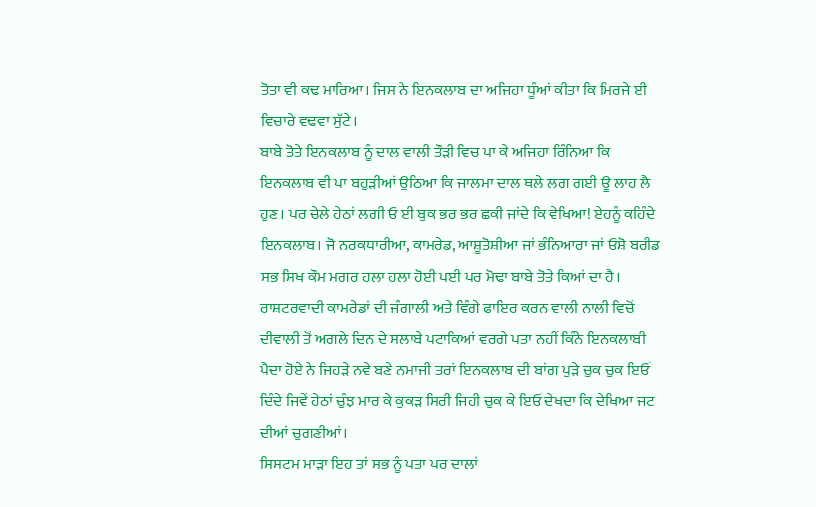ਤੋਤਾ ਵੀ ਕਢ ਮਾਰਿਆ। ਜਿਸ ਨੇ ਇਨਕਲਾਬ ਦਾ ਅਜਿਹਾ ਧੂੰਆਂ ਕੀਤਾ ਕਿ ਮਿਰਜੇ ਈ ਵਿਚਾਰੇ ਵਢਵਾ ਸੁੱਟੇ।
ਬਾਬੇ ਤੋਤੇ ਇਨਕਲਾਬ ਨੂੰ ਦਾਲ ਵਾਲੀ ਤੌੜੀ ਵਿਚ ਪਾ ਕੇ ਅਜਿਹਾ ਰਿੰਨਿਆ ਕਿ ਇਨਕਲਾਬ ਵੀ ਪਾ ਬਹੁੜੀਆਂ ਉਠਿਆ ਕਿ ਜਾਲਮਾ ਦਾਲ ਥਲੇ ਲਗ ਗਈ ਊ ਲਾਹ ਲੈ ਹੁਣ। ਪਰ ਚੇਲੇ ਹੇਠਾਂ ਲਗੀ ਓ ਈ ਬੁਕ ਭਰ ਭਰ ਛਕੀ ਜਾਂਦੇ ਕਿ ਵੇਖਿਆ! ਏਹਨੂੰ ਕਹਿੰਦੇ ਇਨਕਲਾਬ। ਜੋ ਨਰਕਧਾਰੀਆ, ਕਾਮਰੇਡ, ਆਸ਼ੂਤੋਸ਼ੀਆ ਜਾਂ ਭੰਨਿਆਰਾ ਜਾਂ ਓਸ਼ੋ ਬਰੀਡ ਸਭ ਸਿਖ ਕੌਮ ਮਗਰ ਹਲਾ ਹਲਾ ਹੋਈ ਪਈ ਪਰ ਮੋਢਾ ਬਾਬੇ ਤੋਤੇ ਕਿਆਂ ਦਾ ਹੈ।
ਰਾਸ਼ਟਰਵਾਦੀ ਕਾਮਰੇਡਾਂ ਦੀ ਜੰਗਾਲੀ ਅਤੇ ਵਿੰਗੇ ਫਾਇਰ ਕਰਨ ਵਾਲੀ ਨਾਲੀ ਵਿਚੋਂ ਦੀਵਾਲੀ ਤੋਂ ਅਗਲੇ ਦਿਨ ਦੇ ਸਲਾਬੇ ਪਟਾਕਿਆਂ ਵਰਗੇ ਪਤਾ ਨਹੀਂ ਕਿੰਨੇ ਇਨਕਲਾਬੀ ਪੈਦਾ ਹੋਏ ਨੇ ਜਿਹੜੇ ਨਵੇ ਬਣੇ ਨਮਾਜੀ ਤਰਾਂ ਇਨਕਲਾਬ ਦੀ ਬਾਂਗ ਪੁੜੇ ਚੁਕ ਚੁਕ ਇਓਂ ਦਿੰਦੇ ਜਿਵੇਂ ਹੇਠਾਂ ਚੁੰਝ ਮਾਰ ਕੇ ਕੁਕੜ ਸਿਰੀ ਜਿਹੀ ਚੁਕ ਕੇ ਇਓਂ ਦੇਖਦਾ ਕਿ ਦੇਖਿਆ ਜਟ ਦੀਆਂ ਚੁਗਣੀਆਂ।
ਸਿਸਟਮ ਮਾੜਾ ਇਹ ਤਾਂ ਸਭ ਨੂੰ ਪਤਾ ਪਰ ਦਾਲਾਂ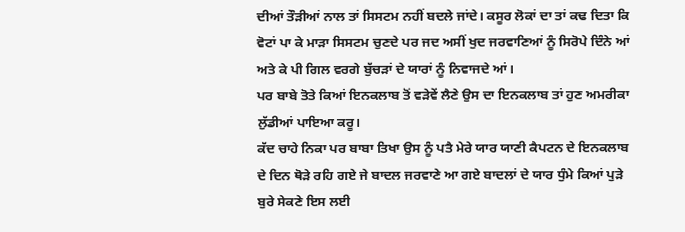ਦੀਆਂ ਤੌੜੀਆਂ ਨਾਲ ਤਾਂ ਸਿਸਟਮ ਨਹੀਂ ਬਦਲੇ ਜਾਂਦੇ। ਕਸੂਰ ਲੋਕਾਂ ਦਾ ਤਾਂ ਕਢ ਦਿਤਾ ਕਿ ਵੋਟਾਂ ਪਾ ਕੇ ਮਾੜਾ ਸਿਸਟਮ ਚੁਣਦੇ ਪਰ ਜਦ ਅਸੀਂ ਖੁਦ ਜਰਵਾਣਿਆਂ ਨੂੰ ਸਿਰੋਪੇ ਦਿੰਨੇ ਆਂ ਅਤੇ ਕੇ ਪੀ ਗਿਲ ਵਰਗੇ ਬੁੱਚੜਾਂ ਦੇ ਯਾਰਾਂ ਨੂੰ ਨਿਵਾਜਦੇ ਆਂ।
ਪਰ ਬਾਬੇ ਤੋਤੇ ਕਿਆਂ ਇਨਕਲਾਬ ਤੋਂ ਵੜੇਵੇਂ ਲੈਣੇ ਉਸ ਦਾ ਇਨਕਲਾਬ ਤਾਂ ਹੁਣ ਅਮਰੀਕਾ ਲੁੱਡੀਆਂ ਪਾਇਆ ਕਰੂ।
ਕੱਦ ਚਾਹੇ ਨਿਕਾ ਪਰ ਬਾਬਾ ਤਿਖਾ ਉਸ ਨੂੰ ਪਤੈ ਮੇਰੇ ਯਾਰ ਯਾਣੀ ਕੈਪਟਨ ਦੇ ਇਨਕਲਾਬ ਦੇ ਦਿਨ ਥੋੜੇ ਰਹਿ ਗਏ ਜੇ ਬਾਦਲ ਜਰਵਾਣੇ ਆ ਗਏ ਬਾਦਲਾਂ ਦੇ ਯਾਰ ਧੁੰਮੇ ਕਿਆਂ ਪੁੜੇ ਬੁਰੇ ਸੇਕਣੇ ਇਸ ਲਈ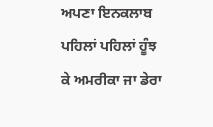ਅਪਣਾ ਇਨਕਲਾਬ ਪਹਿਲਾਂ ਪਹਿਲਾਂ ਹੂੰਝ ਕੇ ਅਮਰੀਕਾ ਜਾ ਡੇਰਾ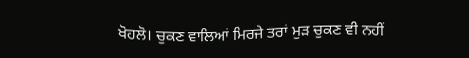ਖੋਹਲੋ। ਚੁਕਣ ਵਾਲਿਆਂ ਮਿਰਜੇ ਤਰਾਂ ਮੁੜ ਚੁਕਣ ਵੀ ਨਹੀਂ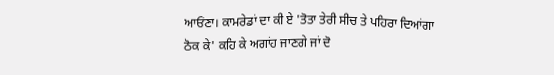ਆਓਂਣਾ। ਕਾਮਰੇਡਾਂ ਦਾ ਕੀ ਏ 'ਤੋਤਾ ਤੇਰੀ ਸੀਚ ਤੇ ਪਹਿਰਾ ਦਿਆਂਗਾ ਠੋਕ ਕੇ' ਕਹਿ ਕੇ ਅਗਾਂਹ ਜਾਣਗੇ ਜਾਂ ਦੋ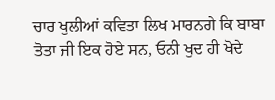ਚਾਰ ਖੁਲੀਆਂ ਕਵਿਤਾ ਲਿਖ ਮਾਰਨਗੇ ਕਿ ਬਾਬਾ ਤੋਤਾ ਜੀ ਇਕ ਹੋਏ ਸਨ, ਓਨੀ ਖੁਦ ਹੀ ਖੋਦੇ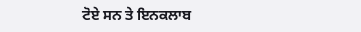ਟੋਏ ਸਨ ਤੇ ਇਨਕਲਾਬ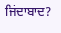ਜਿਂਦਾਬਾਦ?